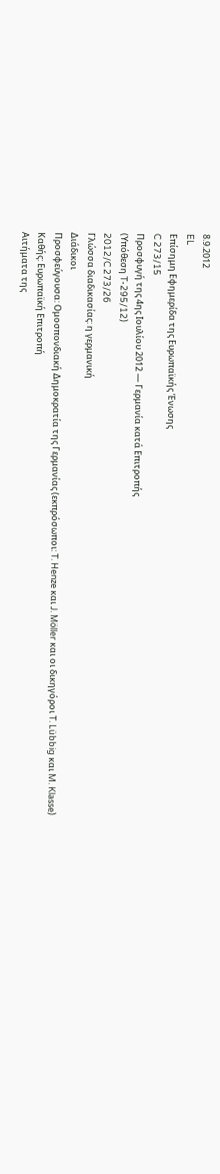8.9.2012
EL
Επίσημη Εφημερίδα της Ευρωπαϊκής Ένωσης
C 273/15
Προσφυγή της 4ης Ιουλίου 2012 — Γερμανία κατά Επιτροπής
(Υπόθεση T-295/12)
2012/C 273/26
Γλώσσα διαδικασίας: η γερμανική
Διάδικοι
Προσφεύγουσα: Ομοσπονδιακή Δημοκρατία της Γερμανίας (εκπρόσωποι: T. Henze και J. Möller και οι δικηγόροι T. Lübbig και M. Klasse)
Καθής: Ευρωπαϊκή Επιτροπή
Αιτήματα της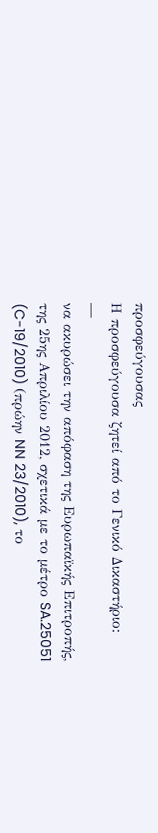προσφεύγουσας
Η προσφεύγουσα ζητεί από το Γενικό Δικαστήριο:
—
να ακυρώσει την απόφαση της Ευρωπαϊκής Επιτροπής, της 25ης Απριλίου 2012, σχετικά με το μέτρο SA.25051 (C-19/2010) (πρώην NN 23/2010), το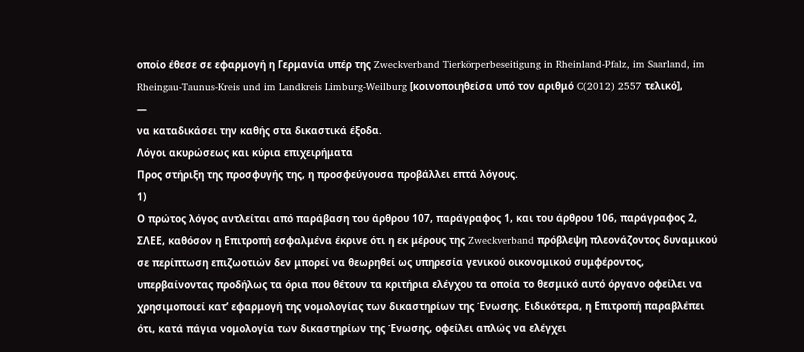οποίο έθεσε σε εφαρμογή η Γερμανία υπέρ της Zweckverband Tierkörperbeseitigung in Rheinland-Pfalz, im Saarland, im Rheingau-Taunus-Kreis und im Landkreis Limburg-Weilburg [κοινοποιηθείσα υπό τον αριθμό C(2012) 2557 τελικό],
—
να καταδικάσει την καθής στα δικαστικά έξοδα.
Λόγοι ακυρώσεως και κύρια επιχειρήματα
Προς στήριξη της προσφυγής της, η προσφεύγουσα προβάλλει επτά λόγους.
1)
Ο πρώτος λόγος αντλείται από παράβαση του άρθρου 107, παράγραφος 1, και του άρθρου 106, παράγραφος 2, ΣΛΕΕ, καθόσον η Επιτροπή εσφαλμένα έκρινε ότι η εκ μέρους της Zweckverband πρόβλεψη πλεονάζοντος δυναμικού σε περίπτωση επιζωοτιών δεν μπορεί να θεωρηθεί ως υπηρεσία γενικού οικονομικού συμφέροντος, υπερβαίνοντας προδήλως τα όρια που θέτουν τα κριτήρια ελέγχου τα οποία το θεσμικό αυτό όργανο οφείλει να χρησιμοποιεί κατ’ εφαρμογή της νομολογίας των δικαστηρίων της Ένωσης. Ειδικότερα, η Επιτροπή παραβλέπει ότι, κατά πάγια νομολογία των δικαστηρίων της Ένωσης, οφείλει απλώς να ελέγχει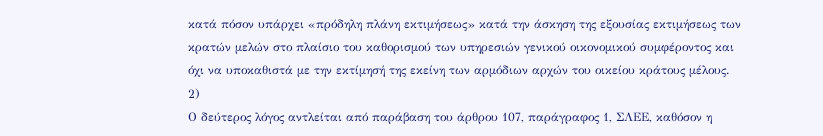κατά πόσον υπάρχει «πρόδηλη πλάνη εκτιμήσεως» κατά την άσκηση της εξουσίας εκτιμήσεως των κρατών μελών στο πλαίσιο του καθορισμού των υπηρεσιών γενικού οικονομικού συμφέροντος και όχι να υποκαθιστά με την εκτίμησή της εκείνη των αρμόδιων αρχών του οικείου κράτους μέλους.
2)
Ο δεύτερος λόγος αντλείται από παράβαση του άρθρου 107, παράγραφος 1, ΣΛΕΕ, καθόσον η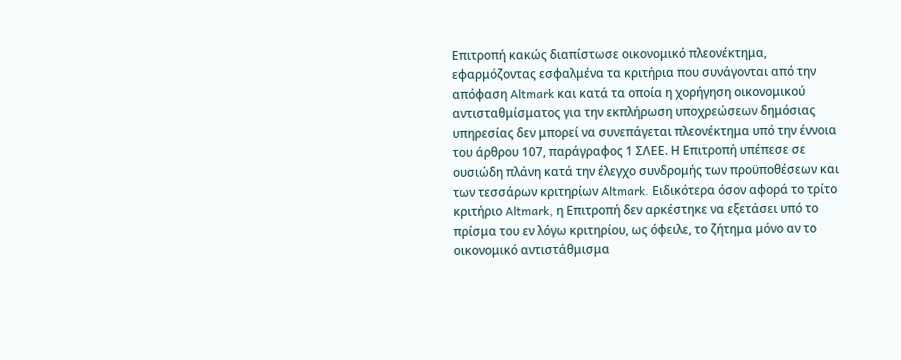Επιτροπή κακώς διαπίστωσε οικονομικό πλεονέκτημα, εφαρμόζοντας εσφαλμένα τα κριτήρια που συνάγονται από την απόφαση Altmark και κατά τα οποία η χορήγηση οικονομικού αντισταθμίσματος για την εκπλήρωση υποχρεώσεων δημόσιας υπηρεσίας δεν μπορεί να συνεπάγεται πλεονέκτημα υπό την έννοια του άρθρου 107, παράγραφος 1 ΣΛΕΕ. Η Επιτροπή υπέπεσε σε ουσιώδη πλάνη κατά την έλεγχο συνδρομής των προϋποθέσεων και των τεσσάρων κριτηρίων Altmark. Ειδικότερα όσον αφορά το τρίτο κριτήριο Altmark, η Επιτροπή δεν αρκέστηκε να εξετάσει υπό το πρίσμα του εν λόγω κριτηρίου, ως όφειλε, το ζήτημα μόνο αν το οικονομικό αντιστάθμισμα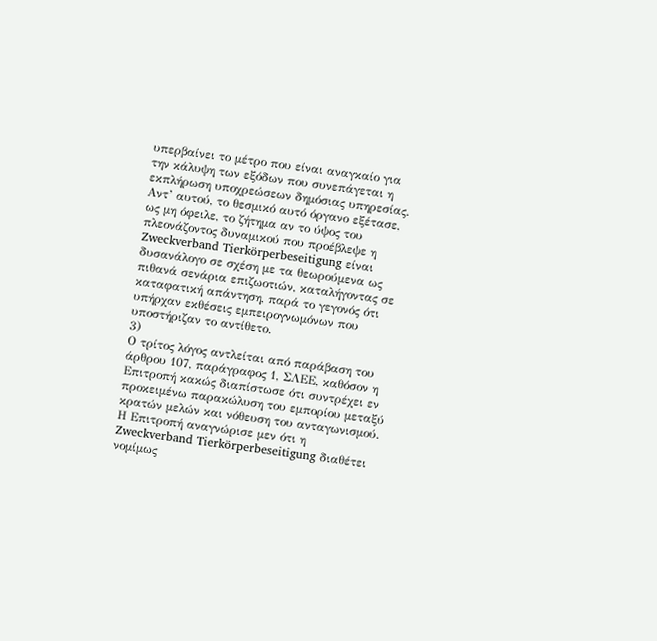υπερβαίνει το μέτρο που είναι αναγκαίο για την κάλυψη των εξόδων που συνεπάγεται η εκπλήρωση υποχρεώσεων δημόσιας υπηρεσίας. Αντ’ αυτού, το θεσμικό αυτό όργανο εξέτασε, ως μη όφειλε, το ζήτημα αν το ύψος του πλεονάζοντος δυναμικού που προέβλεψε η Zweckverband Tierkörperbeseitigung είναι δυσανάλογο σε σχέση με τα θεωρούμενα ως πιθανά σενάρια επιζωοτιών, καταλήγοντας σε καταφατική απάντηση, παρά το γεγονός ότι υπήρχαν εκθέσεις εμπειρογνωμόνων που υποστήριζαν το αντίθετο.
3)
Ο τρίτος λόγος αντλείται από παράβαση του άρθρου 107, παράγραφος 1, ΣΛΕΕ, καθόσον η Επιτροπή κακώς διαπίστωσε ότι συντρέχει εν προκειμένω παρακώλυση του εμπορίου μεταξύ κρατών μελών και νόθευση του ανταγωνισμού. Η Επιτροπή αναγνώρισε μεν ότι η Zweckverband Tierkörperbeseitigung διαθέτει νομίμως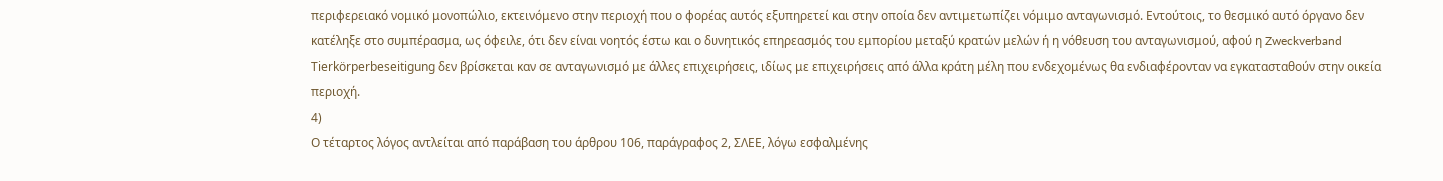περιφερειακό νομικό μονοπώλιο, εκτεινόμενο στην περιοχή που ο φορέας αυτός εξυπηρετεί και στην οποία δεν αντιμετωπίζει νόμιμο ανταγωνισμό. Εντούτοις, το θεσμικό αυτό όργανο δεν κατέληξε στο συμπέρασμα, ως όφειλε, ότι δεν είναι νοητός έστω και ο δυνητικός επηρεασμός του εμπορίου μεταξύ κρατών μελών ή η νόθευση του ανταγωνισμού, αφού η Zweckverband Tierkörperbeseitigung δεν βρίσκεται καν σε ανταγωνισμό με άλλες επιχειρήσεις, ιδίως με επιχειρήσεις από άλλα κράτη μέλη που ενδεχομένως θα ενδιαφέρονταν να εγκατασταθούν στην οικεία περιοχή.
4)
Ο τέταρτος λόγος αντλείται από παράβαση του άρθρου 106, παράγραφος 2, ΣΛΕΕ, λόγω εσφαλμένης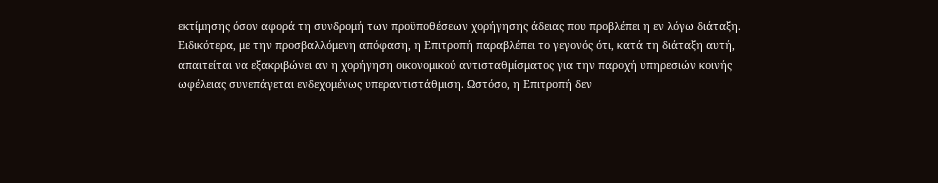εκτίμησης όσον αφορά τη συνδρομή των προϋποθέσεων χορήγησης άδειας που προβλέπει η εν λόγω διάταξη. Ειδικότερα, με την προσβαλλόμενη απόφαση, η Επιτροπή παραβλέπει το γεγονός ότι, κατά τη διάταξη αυτή, απαιτείται να εξακριβώνει αν η χορήγηση οικονομικού αντισταθμίσματος για την παροχή υπηρεσιών κοινής ωφέλειας συνεπάγεται ενδεχομένως υπεραντιστάθμιση. Ωστόσο, η Επιτροπή δεν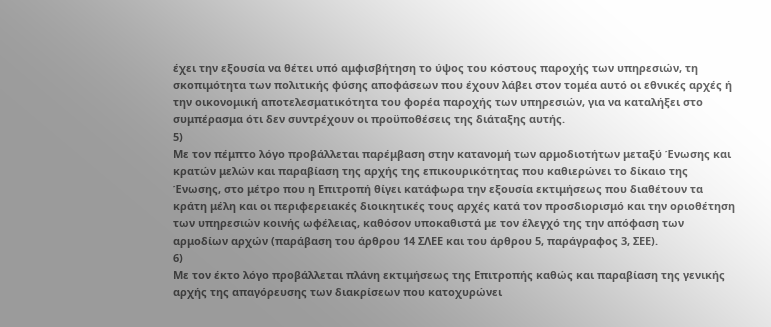έχει την εξουσία να θέτει υπό αμφισβήτηση το ύψος του κόστους παροχής των υπηρεσιών, τη σκοπιμότητα των πολιτικής φύσης αποφάσεων που έχουν λάβει στον τομέα αυτό οι εθνικές αρχές ή την οικονομική αποτελεσματικότητα του φορέα παροχής των υπηρεσιών, για να καταλήξει στο συμπέρασμα ότι δεν συντρέχουν οι προϋποθέσεις της διάταξης αυτής.
5)
Με τον πέμπτο λόγο προβάλλεται παρέμβαση στην κατανομή των αρμοδιοτήτων μεταξύ Ένωσης και κρατών μελών και παραβίαση της αρχής της επικουρικότητας που καθιερώνει το δίκαιο της Ένωσης, στο μέτρο που η Επιτροπή θίγει κατάφωρα την εξουσία εκτιμήσεως που διαθέτουν τα κράτη μέλη και οι περιφερειακές διοικητικές τους αρχές κατά τον προσδιορισμό και την οριοθέτηση των υπηρεσιών κοινής ωφέλειας, καθόσον υποκαθιστά με τον έλεγχό της την απόφαση των αρμοδίων αρχών (παράβαση του άρθρου 14 ΣΛΕΕ και του άρθρου 5, παράγραφος 3, ΣΕΕ).
6)
Με τον έκτο λόγο προβάλλεται πλάνη εκτιμήσεως της Επιτροπής καθώς και παραβίαση της γενικής αρχής της απαγόρευσης των διακρίσεων που κατοχυρώνει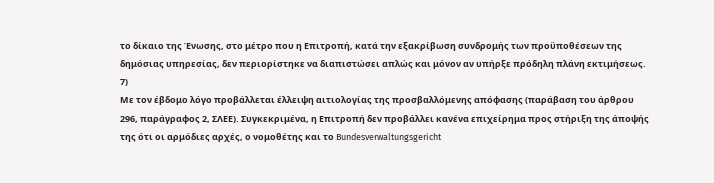το δίκαιο της Ένωσης, στο μέτρο που η Επιτροπή, κατά την εξακρίβωση συνδρομής των προϋποθέσεων της δημόσιας υπηρεσίας, δεν περιορίστηκε να διαπιστώσει απλώς και μόνον αν υπήρξε πρόδηλη πλάνη εκτιμήσεως.
7)
Με τον έβδομο λόγο προβάλλεται έλλειψη αιτιολογίας της προσβαλλόμενης απόφασης (παράβαση του άρθρου 296, παράγραφος 2, ΣΛΕΕ). Συγκεκριμένα, η Επιτροπή δεν προβάλλει κανένα επιχείρημα προς στήριξη της άποψής της ότι οι αρμόδιες αρχές, ο νομοθέτης και το Bundesverwaltungsgericht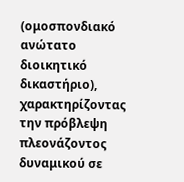(ομοσπονδιακό ανώτατο διοικητικό δικαστήριο), χαρακτηρίζοντας την πρόβλεψη πλεονάζοντος δυναμικού σε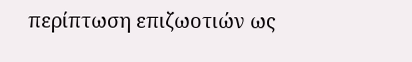περίπτωση επιζωοτιών ως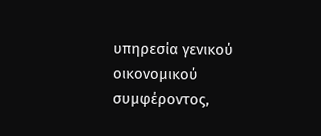υπηρεσία γενικού οικονομικού συμφέροντος,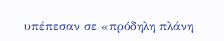υπέπεσαν σε «πρόδηλη πλάνη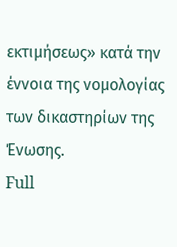εκτιμήσεως» κατά την έννοια της νομολογίας των δικαστηρίων της Ένωσης.
Full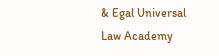& Egal Universal Law Academy